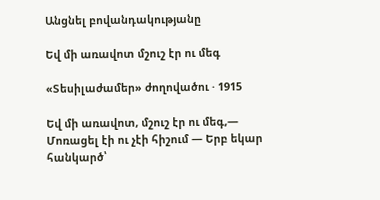Անցնել բովանդակությանը

Եվ մի առավոտ մշուշ էր ու մեգ

«Տեսիլաժամեր» ժողովածու · 1915

Եվ մի առավոտ, մշուշ էր ու մեգ,— Մոռացել էի ու չէի հիշում — Երբ եկար հանկարծ՝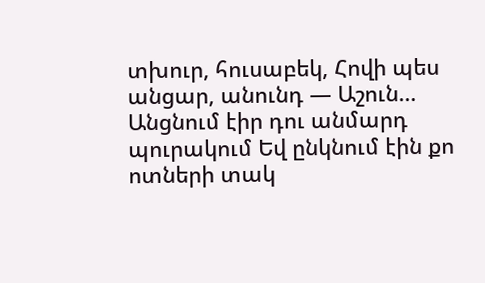տխուր, հուսաբեկ, Հովի պես անցար, անունդ — Աշուն… Անցնում էիր դու անմարդ պուրակում Եվ ընկնում էին քո ոտների տակ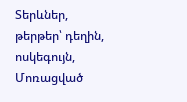Տերևներ, թերթեր՝ դեղին, ոսկեգույն, Մոռացված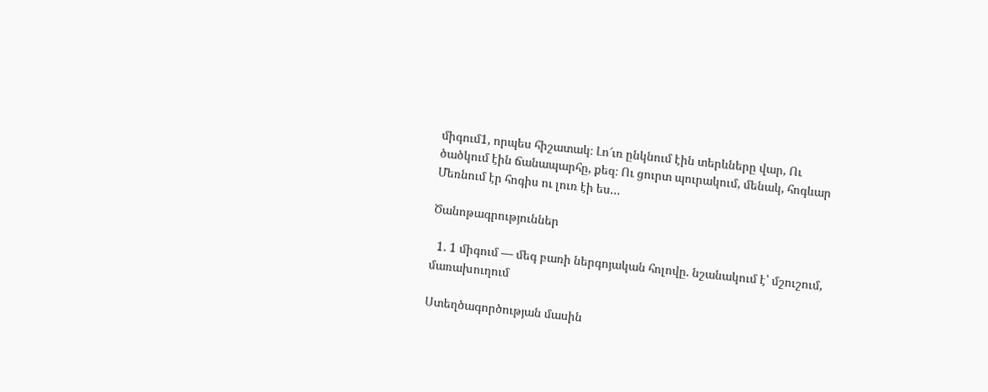միգում1, որպես հիշատակ։ Լո՜ւռ ընկնում էին տերևները վար, Ու ծածկում էին ճանապարհը, քեզ։ Ու ցուրտ պուրակում, մենակ, հոգևար Մեռնում էր հոգիս ու լուռ էի ես…

Ծանոթագրություններ

  1. 1 միգում — մեգ բառի ներգոյական հոլովը. նշանակում է՝ մշուշում, մառախուղում

Ստեղծագործության մասին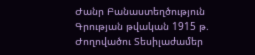Ժանր Բանաստեղծություն
Գրության թվական 1915 թ.
Ժողովածու Տեսիլաժամեր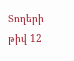Տողերի թիվ 12